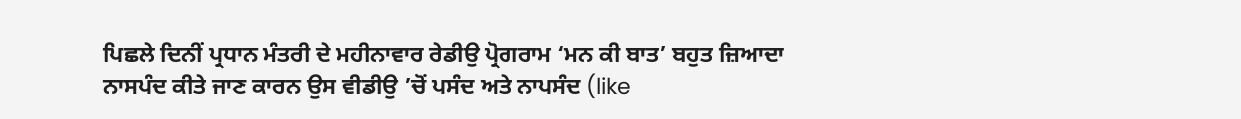ਪਿਛਲੇ ਦਿਨੀਂ ਪ੍ਰਧਾਨ ਮੰਤਰੀ ਦੇ ਮਹੀਨਾਵਾਰ ਰੇਡੀਉ ਪ੍ਰੋਗਰਾਮ ‘ਮਨ ਕੀ ਬਾਤ’ ਬਹੁਤ ਜ਼ਿਆਦਾ ਨਾਸਪੰਦ ਕੀਤੇ ਜਾਣ ਕਾਰਨ ਉਸ ਵੀਡੀਉ ’ਚੋਂ ਪਸੰਦ ਅਤੇ ਨਾਪਸੰਦ (like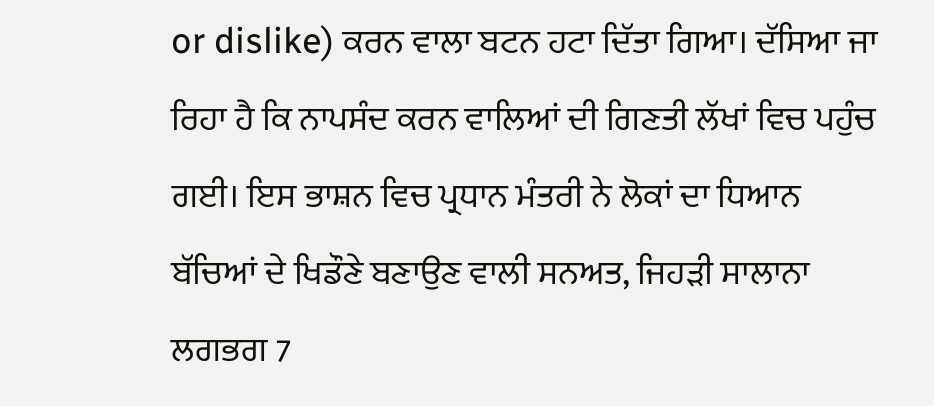or dislike) ਕਰਨ ਵਾਲਾ ਬਟਨ ਹਟਾ ਦਿੱਤਾ ਗਿਆ। ਦੱਸਿਆ ਜਾ ਰਿਹਾ ਹੈ ਕਿ ਨਾਪਸੰਦ ਕਰਨ ਵਾਲਿਆਂ ਦੀ ਗਿਣਤੀ ਲੱਖਾਂ ਵਿਚ ਪਹੁੰਚ ਗਈ। ਇਸ ਭਾਸ਼ਨ ਵਿਚ ਪ੍ਰਧਾਨ ਮੰਤਰੀ ਨੇ ਲੋਕਾਂ ਦਾ ਧਿਆਨ ਬੱਚਿਆਂ ਦੇ ਖਿਡੌਣੇ ਬਣਾਉਣ ਵਾਲੀ ਸਨਅਤ, ਜਿਹੜੀ ਸਾਲਾਨਾ ਲਗਭਗ 7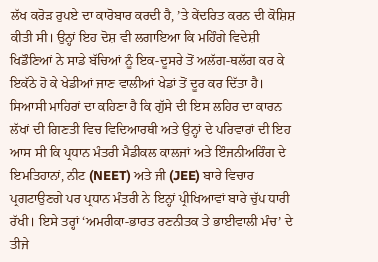ਲੱਖ ਕਰੋੜ ਰੁਪਏ ਦਾ ਕਾਰੋਬਾਰ ਕਰਦੀ ਹੈ, ’ਤੇ ਕੇਂਦਰਿਤ ਕਰਨ ਦੀ ਕੋਸ਼ਿਸ਼ ਕੀਤੀ ਸੀ। ਉਨ੍ਹਾਂ ਇਹ ਦੋਸ਼ ਵੀ ਲਗਾਇਆ ਕਿ ਮਹਿੰਗੇ ਵਿਦੇਸ਼ੀ ਖਿਡੌਣਿਆਂ ਨੇ ਸਾਡੇ ਬੱਚਿਆਂ ਨੂੰ ਇਕ-ਦੂਸਰੇ ਤੋਂ ਅਲੱਗ-ਥਲੱਗ ਕਰ ਕੇ ਇਕੱਠੇ ਹੋ ਕੇ ਖੇਡੀਆਂ ਜਾਣ ਵਾਲੀਆਂ ਖੇਡਾਂ ਤੋਂ ਦੂਰ ਕਰ ਦਿੱਤਾ ਹੈ। ਸਿਆਸੀ ਮਾਹਿਰਾਂ ਦਾ ਕਹਿਣਾ ਹੈ ਕਿ ਗੁੱਸੇ ਦੀ ਇਸ ਲਹਿਰ ਦਾ ਕਾਰਨ ਲੱਖਾਂ ਦੀ ਗਿਣਤੀ ਵਿਚ ਵਿਦਿਆਰਥੀ ਅਤੇ ਉਨ੍ਹਾਂ ਦੇ ਪਰਿਵਾਰਾਂ ਦੀ ਇਹ ਆਸ ਸੀ ਕਿ ਪ੍ਰਧਾਨ ਮੰਤਰੀ ਮੈਡੀਕਲ ਕਾਲਜਾਂ ਅਤੇ ਇੰਜਨੀਅਰਿੰਗ ਦੇ ਇਮਤਿਹਾਨਾਂ, ਨੀਟ (NEET) ਅਤੇ ਜੀ (JEE) ਬਾਰੇ ਵਿਚਾਰ ਪ੍ਰਗਟਾਉਣਗੇ ਪਰ ਪ੍ਰਧਾਨ ਮੰਤਰੀ ਨੇ ਇਨ੍ਹਾਂ ਪ੍ਰੀਖਿਆਵਾਂ ਬਾਰੇ ਚੁੱਪ ਧਾਰੀ ਰੱਖੀ। ਇਸੇ ਤਰ੍ਹਾਂ ‘ਅਮਰੀਕਾ-ਭਾਰਤ ਰਣਨੀਤਕ ਤੇ ਭਾਈਵਾਲੀ ਮੰਚ’ ਦੇ ਤੀਜੇ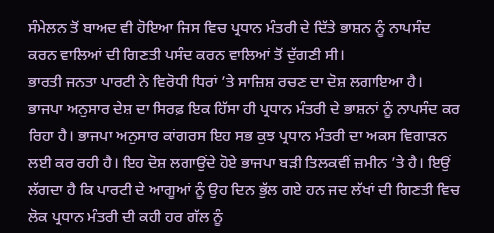ਸੰਮੇਲਨ ਤੋਂ ਬਾਅਦ ਵੀ ਹੋਇਆ ਜਿਸ ਵਿਚ ਪ੍ਰਧਾਨ ਮੰਤਰੀ ਦੇ ਦਿੱਤੇ ਭਾਸ਼ਨ ਨੂੰ ਨਾਪਸੰਦ ਕਰਨ ਵਾਲਿਆਂ ਦੀ ਗਿਣਤੀ ਪਸੰਦ ਕਰਨ ਵਾਲਿਆਂ ਤੋਂ ਦੁੱਗਣੀ ਸੀ।
ਭਾਰਤੀ ਜਨਤਾ ਪਾਰਟੀ ਨੇ ਵਿਰੋਧੀ ਧਿਰਾਂ ’ਤੇ ਸਾਜ਼ਿਸ਼ ਰਚਣ ਦਾ ਦੋਸ਼ ਲਗਾਇਆ ਹੈ। ਭਾਜਪਾ ਅਨੁਸਾਰ ਦੇਸ਼ ਦਾ ਸਿਰਫ਼ ਇਕ ਹਿੱਸਾ ਹੀ ਪ੍ਰਧਾਨ ਮੰਤਰੀ ਦੇ ਭਾਸ਼ਨਾਂ ਨੂੰ ਨਾਪਸੰਦ ਕਰ ਰਿਹਾ ਹੈ। ਭਾਜਪਾ ਅਨੁਸਾਰ ਕਾਂਗਰਸ ਇਹ ਸਭ ਕੁਝ ਪ੍ਰਧਾਨ ਮੰਤਰੀ ਦਾ ਅਕਸ ਵਿਗਾੜਨ ਲਈ ਕਰ ਰਹੀ ਹੈ। ਇਹ ਦੋਸ਼ ਲਗਾਉਂਦੇ ਹੋਏ ਭਾਜਪਾ ਬੜੀ ਤਿਲਕਵੀਂ ਜ਼ਮੀਨ ’ਤੇ ਹੈ। ਇਉਂ ਲੱਗਦਾ ਹੈ ਕਿ ਪਾਰਟੀ ਦੇ ਆਗੂਆਂ ਨੂੰ ਉਹ ਦਿਨ ਭੁੱਲ ਗਏ ਹਨ ਜਦ ਲੱਖਾਂ ਦੀ ਗਿਣਤੀ ਵਿਚ ਲੋਕ ਪ੍ਰਧਾਨ ਮੰਤਰੀ ਦੀ ਕਹੀ ਹਰ ਗੱਲ ਨੂੰ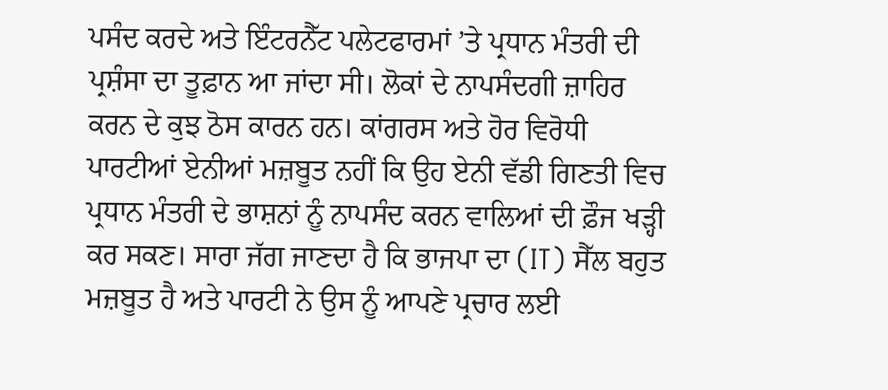ਪਸੰਦ ਕਰਦੇ ਅਤੇ ਇੰਟਰਨੈੱਟ ਪਲੇਟਫਾਰਮਾਂ ’ਤੇ ਪ੍ਰਧਾਨ ਮੰਤਰੀ ਦੀ ਪ੍ਰਸ਼ੰਸਾ ਦਾ ਤੂਫ਼ਾਨ ਆ ਜਾਂਦਾ ਸੀ। ਲੋਕਾਂ ਦੇ ਨਾਪਸੰਦਗੀ ਜ਼ਾਹਿਰ ਕਰਨ ਦੇ ਕੁਝ ਠੋਸ ਕਾਰਨ ਹਨ। ਕਾਂਗਰਸ ਅਤੇ ਹੋਰ ਵਿਰੋਧੀ ਪਾਰਟੀਆਂ ਏਨੀਆਂ ਮਜ਼ਬੂਤ ਨਹੀਂ ਕਿ ਉਹ ਏਨੀ ਵੱਡੀ ਗਿਣਤੀ ਵਿਚ ਪ੍ਰਧਾਨ ਮੰਤਰੀ ਦੇ ਭਾਸ਼ਨਾਂ ਨੂੰ ਨਾਪਸੰਦ ਕਰਨ ਵਾਲਿਆਂ ਦੀ ਫ਼ੌਜ ਖੜ੍ਹੀ ਕਰ ਸਕਣ। ਸਾਰਾ ਜੱਗ ਜਾਣਦਾ ਹੈ ਕਿ ਭਾਜਪਾ ਦਾ (IT) ਸੈੱਲ ਬਹੁਤ ਮਜ਼ਬੂਤ ਹੈ ਅਤੇ ਪਾਰਟੀ ਨੇ ਉਸ ਨੂੰ ਆਪਣੇ ਪ੍ਰਚਾਰ ਲਈ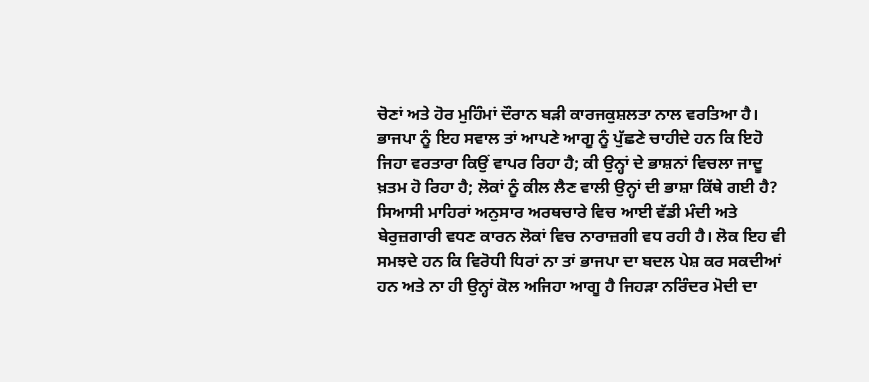ਚੋਣਾਂ ਅਤੇ ਹੋਰ ਮੁਹਿੰਮਾਂ ਦੌਰਾਨ ਬੜੀ ਕਾਰਜਕੁਸ਼ਲਤਾ ਨਾਲ ਵਰਤਿਆ ਹੈ। ਭਾਜਪਾ ਨੂੰ ਇਹ ਸਵਾਲ ਤਾਂ ਆਪਣੇ ਆਗੂ ਨੂੰ ਪੁੱਛਣੇ ਚਾਹੀਦੇ ਹਨ ਕਿ ਇਹੋ ਜਿਹਾ ਵਰਤਾਰਾ ਕਿਉਂ ਵਾਪਰ ਰਿਹਾ ਹੈ; ਕੀ ਉਨ੍ਹਾਂ ਦੇ ਭਾਸ਼ਨਾਂ ਵਿਚਲਾ ਜਾਦੂ ਖ਼ਤਮ ਹੋ ਰਿਹਾ ਹੈ; ਲੋਕਾਂ ਨੂੰ ਕੀਲ ਲੈਣ ਵਾਲੀ ਉਨ੍ਹਾਂ ਦੀ ਭਾਸ਼ਾ ਕਿੱਥੇ ਗਈ ਹੈ?
ਸਿਆਸੀ ਮਾਹਿਰਾਂ ਅਨੁਸਾਰ ਅਰਥਚਾਰੇ ਵਿਚ ਆਈ ਵੱਡੀ ਮੰਦੀ ਅਤੇ ਬੇਰੁਜ਼ਗਾਰੀ ਵਧਣ ਕਾਰਨ ਲੋਕਾਂ ਵਿਚ ਨਾਰਾਜ਼ਗੀ ਵਧ ਰਹੀ ਹੈ। ਲੋਕ ਇਹ ਵੀ ਸਮਝਦੇ ਹਨ ਕਿ ਵਿਰੋਧੀ ਧਿਰਾਂ ਨਾ ਤਾਂ ਭਾਜਪਾ ਦਾ ਬਦਲ ਪੇਸ਼ ਕਰ ਸਕਦੀਆਂ ਹਨ ਅਤੇ ਨਾ ਹੀ ਉਨ੍ਹਾਂ ਕੋਲ ਅਜਿਹਾ ਆਗੂ ਹੈ ਜਿਹੜਾ ਨਰਿੰਦਰ ਮੋਦੀ ਦਾ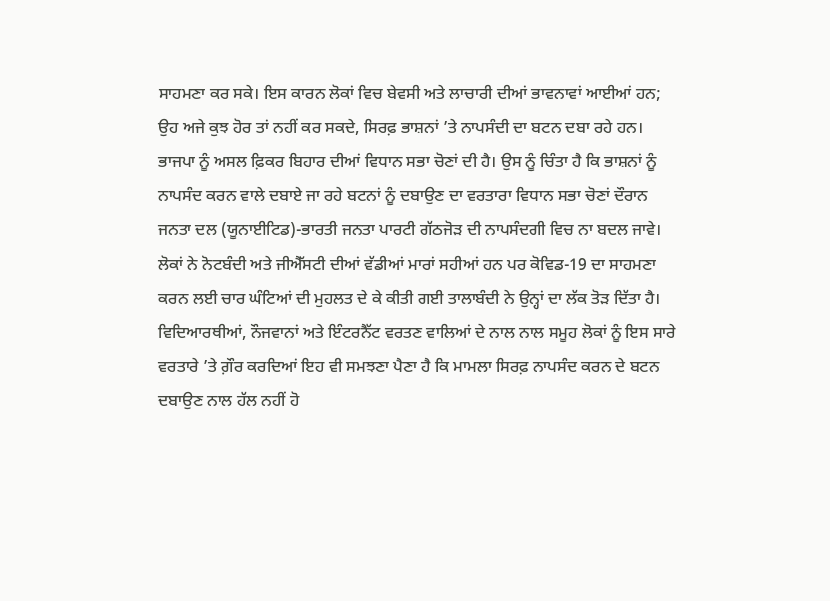ਸਾਹਮਣਾ ਕਰ ਸਕੇ। ਇਸ ਕਾਰਨ ਲੋਕਾਂ ਵਿਚ ਬੇਵਸੀ ਅਤੇ ਲਾਚਾਰੀ ਦੀਆਂ ਭਾਵਨਾਵਾਂ ਆਈਆਂ ਹਨ; ਉਹ ਅਜੇ ਕੁਝ ਹੋਰ ਤਾਂ ਨਹੀਂ ਕਰ ਸਕਦੇ, ਸਿਰਫ਼ ਭਾਸ਼ਨਾਂ ’ਤੇ ਨਾਪਸੰਦੀ ਦਾ ਬਟਨ ਦਬਾ ਰਹੇ ਹਨ। ਭਾਜਪਾ ਨੂੰ ਅਸਲ ਫ਼ਿਕਰ ਬਿਹਾਰ ਦੀਆਂ ਵਿਧਾਨ ਸਭਾ ਚੋਣਾਂ ਦੀ ਹੈ। ਉਸ ਨੂੰ ਚਿੰਤਾ ਹੈ ਕਿ ਭਾਸ਼ਨਾਂ ਨੂੰ ਨਾਪਸੰਦ ਕਰਨ ਵਾਲੇ ਦਬਾਏ ਜਾ ਰਹੇ ਬਟਨਾਂ ਨੂੰ ਦਬਾਉਣ ਦਾ ਵਰਤਾਰਾ ਵਿਧਾਨ ਸਭਾ ਚੋਣਾਂ ਦੌਰਾਨ ਜਨਤਾ ਦਲ (ਯੂਨਾਈਟਿਡ)-ਭਾਰਤੀ ਜਨਤਾ ਪਾਰਟੀ ਗੱਠਜੋੜ ਦੀ ਨਾਪਸੰਦਗੀ ਵਿਚ ਨਾ ਬਦਲ ਜਾਵੇ। ਲੋਕਾਂ ਨੇ ਨੋਟਬੰਦੀ ਅਤੇ ਜੀਐੱਸਟੀ ਦੀਆਂ ਵੱਡੀਆਂ ਮਾਰਾਂ ਸਹੀਆਂ ਹਨ ਪਰ ਕੋਵਿਡ-19 ਦਾ ਸਾਹਮਣਾ ਕਰਨ ਲਈ ਚਾਰ ਘੰਟਿਆਂ ਦੀ ਮੁਹਲਤ ਦੇ ਕੇ ਕੀਤੀ ਗਈ ਤਾਲਾਬੰਦੀ ਨੇ ਉਨ੍ਹਾਂ ਦਾ ਲੱਕ ਤੋੜ ਦਿੱਤਾ ਹੈ। ਵਿਦਿਆਰਥੀਆਂ, ਨੌਜਵਾਨਾਂ ਅਤੇ ਇੰਟਰਨੈੱਟ ਵਰਤਣ ਵਾਲਿਆਂ ਦੇ ਨਾਲ ਨਾਲ ਸਮੂਹ ਲੋਕਾਂ ਨੂੰ ਇਸ ਸਾਰੇ ਵਰਤਾਰੇ ’ਤੇ ਗ਼ੌਰ ਕਰਦਿਆਂ ਇਹ ਵੀ ਸਮਝਣਾ ਪੈਣਾ ਹੈ ਕਿ ਮਾਮਲਾ ਸਿਰਫ਼ ਨਾਪਸੰਦ ਕਰਨ ਦੇ ਬਟਨ ਦਬਾਉਣ ਨਾਲ ਹੱਲ ਨਹੀਂ ਹੋ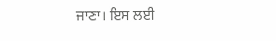ਜਾਣਾ। ਇਸ ਲਈ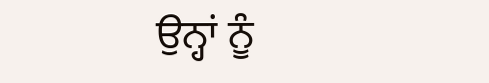ਉਨ੍ਹਾਂ ਨੂੰ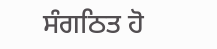ਸੰਗਠਿਤ ਹੋ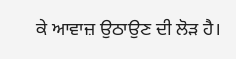ਕੇ ਆਵਾਜ਼ ਉਠਾਉਣ ਦੀ ਲੋੜ ਹੈ।